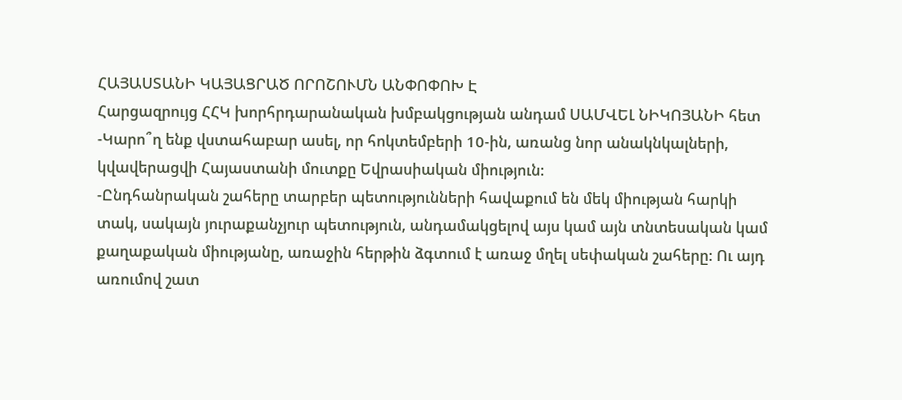ՀԱՅԱՍՏԱՆԻ ԿԱՅԱՑՐԱԾ ՈՐՈՇՈՒՄՆ ԱՆՓՈՓՈԽ Է
Հարցազրույց ՀՀԿ խորհրդարանական խմբակցության անդամ ՍԱՄՎԵԼ ՆԻԿՈՅԱՆԻ հետ
-Կարո՞ղ ենք վստահաբար ասել, որ հոկտեմբերի 10-ին, առանց նոր անակնկալների, կվավերացվի Հայաստանի մուտքը Եվրասիական միություն:
-Ընդհանրական շահերը տարբեր պետությունների հավաքում են մեկ միության հարկի տակ, սակայն յուրաքանչյուր պետություն, անդամակցելով այս կամ այն տնտեսական կամ քաղաքական միությանը, առաջին հերթին ձգտում է առաջ մղել սեփական շահերը: Ու այդ առումով շատ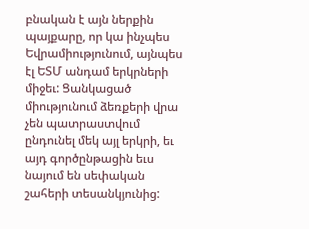բնական է այն ներքին պայքարը, որ կա ինչպես Եվրամիությունում, այնպես էլ ԵՏՄ անդամ երկրների միջեւ: Ցանկացած միությունում ձեռքերի վրա չեն պատրաստվում ընդունել մեկ այլ երկրի, եւ այդ գործընթացին եւս նայում են սեփական շահերի տեսանկյունից: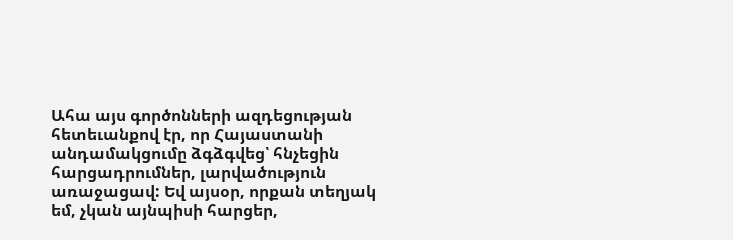Ահա այս գործոնների ազդեցության հետեւանքով էր, որ Հայաստանի անդամակցումը ձգձգվեց՝ հնչեցին հարցադրումներ, լարվածություն առաջացավ: Եվ այսօր, որքան տեղյակ եմ, չկան այնպիսի հարցեր,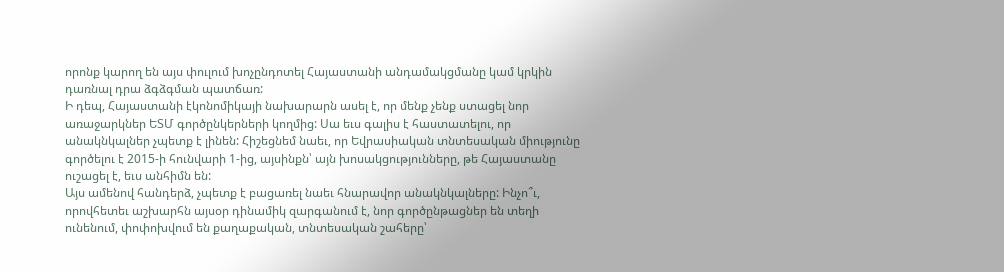որոնք կարող են այս փուլում խոչընդոտել Հայաստանի անդամակցմանը կամ կրկին դառնալ դրա ձգձգման պատճառ:
Ի դեպ, Հայաստանի էկոնոմիկայի նախարարն ասել է, որ մենք չենք ստացել նոր առաջարկներ ԵՏՄ գործընկերների կողմից: Սա եւս գալիս է հաստատելու, որ անակնկալներ չպետք է լինեն: Հիշեցնեմ նաեւ, որ Եվրասիական տնտեսական միությունը գործելու է 2015-ի հունվարի 1-ից, այսինքն՝ այն խոսակցությունները, թե Հայաստանը ուշացել է, եւս անհիմն են:
Այս ամենով հանդերձ, չպետք է բացառել նաեւ հնարավոր անակնկալները: Ինչո՞ւ, որովհետեւ աշխարհն այսօր դինամիկ զարգանում է, նոր գործընթացներ են տեղի ունենում, փոփոխվում են քաղաքական, տնտեսական շահերը՝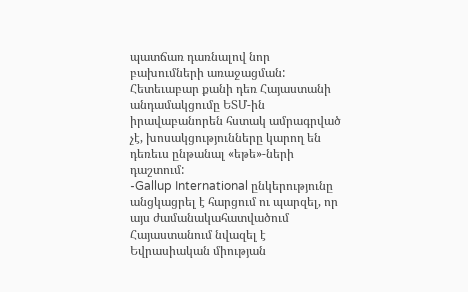պատճառ դառնալով նոր բախումների առաջացման: Հետեւաբար քանի դեռ Հայաստանի անդամակցումը ԵՏՄ-ին իրավաբանորեն հստակ ամրագրված չէ, խոսակցությունները կարող են դեռեւս ընթանալ «եթե»-ների դաշտում:
-Gallup International ընկերությունը անցկացրել է հարցում ու պարզել, որ այս ժամանակահատվածում Հայաստանում նվազել է Եվրասիական միության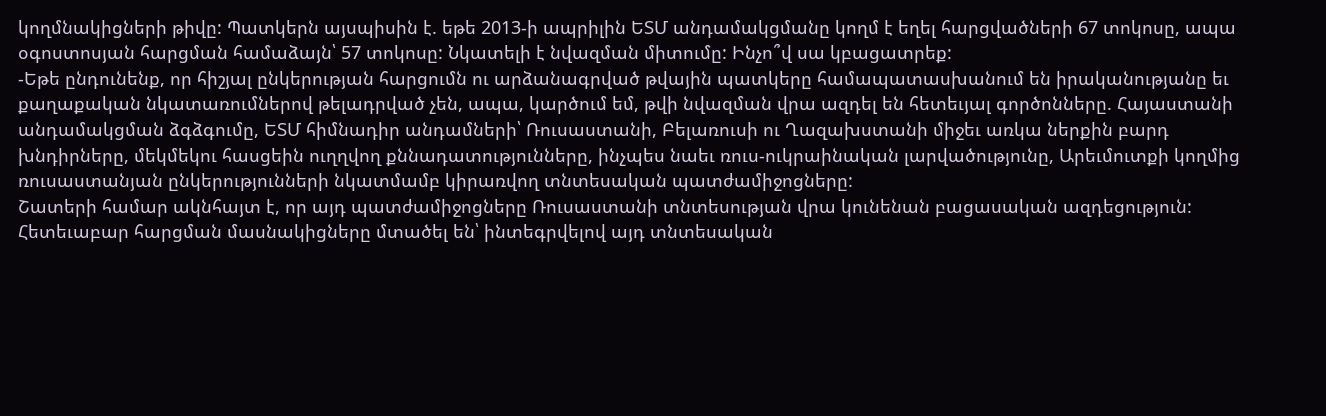կողմնակիցների թիվը: Պատկերն այսպիսին է. եթե 2013-ի ապրիլին ԵՏՄ անդամակցմանը կողմ է եղել հարցվածների 67 տոկոսը, ապա օգոստոսյան հարցման համաձայն՝ 57 տոկոսը: Նկատելի է նվազման միտումը: Ինչո՞վ սա կբացատրեք:
-Եթե ընդունենք, որ հիշյալ ընկերության հարցումն ու արձանագրված թվային պատկերը համապատասխանում են իրականությանը եւ քաղաքական նկատառումներով թելադրված չեն, ապա, կարծում եմ, թվի նվազման վրա ազդել են հետեւյալ գործոնները. Հայաստանի անդամակցման ձգձգումը, ԵՏՄ հիմնադիր անդամների՝ Ռուսաստանի, Բելառուսի ու Ղազախստանի միջեւ առկա ներքին բարդ խնդիրները, մեկմեկու հասցեին ուղղվող քննադատությունները, ինչպես նաեւ ռուս-ուկրաինական լարվածությունը, Արեւմուտքի կողմից ռուսաստանյան ընկերությունների նկատմամբ կիրառվող տնտեսական պատժամիջոցները:
Շատերի համար ակնհայտ է, որ այդ պատժամիջոցները Ռուսաստանի տնտեսության վրա կունենան բացասական ազդեցություն: Հետեւաբար հարցման մասնակիցները մտածել են՝ ինտեգրվելով այդ տնտեսական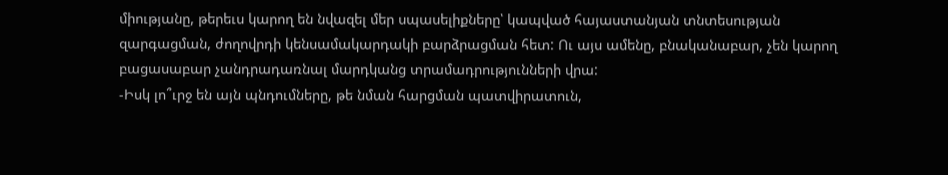միությանը, թերեւս կարող են նվազել մեր սպասելիքները՝ կապված հայաստանյան տնտեսության զարգացման, ժողովրդի կենսամակարդակի բարձրացման հետ: Ու այս ամենը, բնականաբար, չեն կարող բացասաբար չանդրադառնալ մարդկանց տրամադրությունների վրա:
-Իսկ լո՞ւրջ են այն պնդումները, թե նման հարցման պատվիրատուն,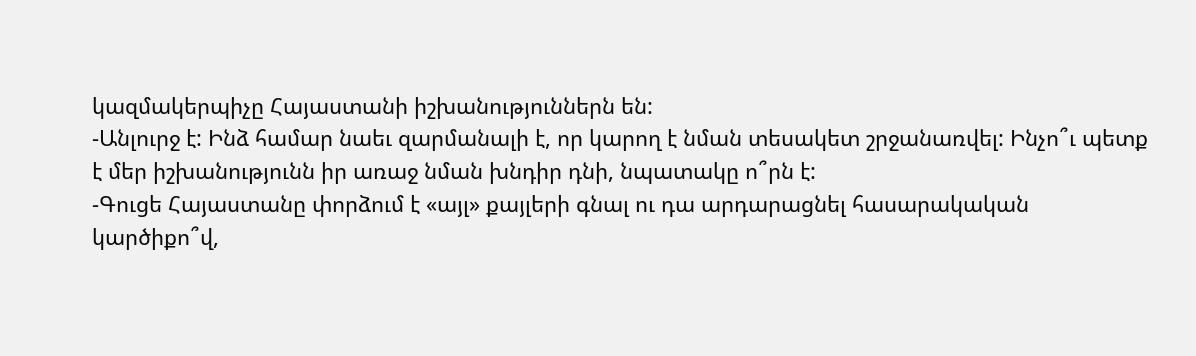կազմակերպիչը Հայաստանի իշխանություններն են:
-Անլուրջ է: Ինձ համար նաեւ զարմանալի է, որ կարող է նման տեսակետ շրջանառվել: Ինչո՞ւ պետք է մեր իշխանությունն իր առաջ նման խնդիր դնի, նպատակը ո՞րն է:
-Գուցե Հայաստանը փորձում է «այլ» քայլերի գնալ ու դա արդարացնել հասարակական կարծիքո՞վ,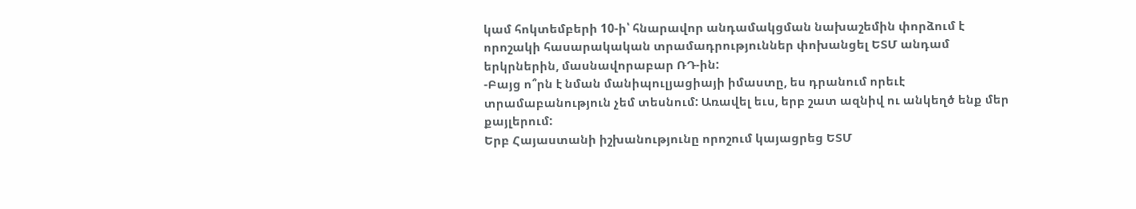կամ հոկտեմբերի 10-ի՝ հնարավոր անդամակցման նախաշեմին փորձում է որոշակի հասարակական տրամադրություններ փոխանցել ԵՏՄ անդամ երկրներին, մասնավորաբար ՌԴ-ին:
-Բայց ո՞րն է նման մանիպուլյացիայի իմաստը, ես դրանում որեւէ տրամաբանություն չեմ տեսնում: Առավել եւս, երբ շատ ազնիվ ու անկեղծ ենք մեր քայլերում:
Երբ Հայաստանի իշխանությունը որոշում կայացրեց ԵՏՄ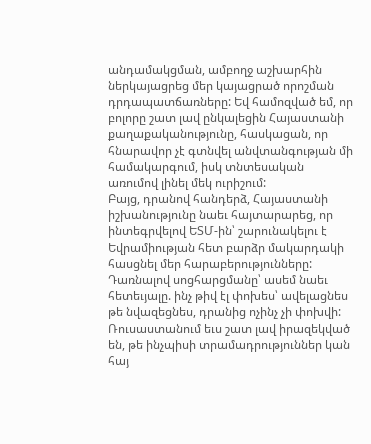անդամակցման, ամբողջ աշխարհին ներկայացրեց մեր կայացրած որոշման դրդապատճառները: Եվ համոզված եմ, որ բոլորը շատ լավ ընկալեցին Հայաստանի քաղաքականությունը, հասկացան, որ հնարավոր չէ գտնվել անվտանգության մի համակարգում, իսկ տնտեսական առումով լինել մեկ ուրիշում:
Բայց, դրանով հանդերձ, Հայաստանի իշխանությունը նաեւ հայտարարեց, որ ինտեգրվելով ԵՏՄ-ին՝ շարունակելու է Եվրամիության հետ բարձր մակարդակի հասցնել մեր հարաբերությունները:
Դառնալով սոցհարցմանը՝ ասեմ նաեւ հետեւյալը. ինչ թիվ էլ փոխես՝ ավելացնես թե նվազեցնես, դրանից ոչինչ չի փոխվի: Ռուսաստանում եւս շատ լավ իրազեկված են, թե ինչպիսի տրամադրություններ կան հայ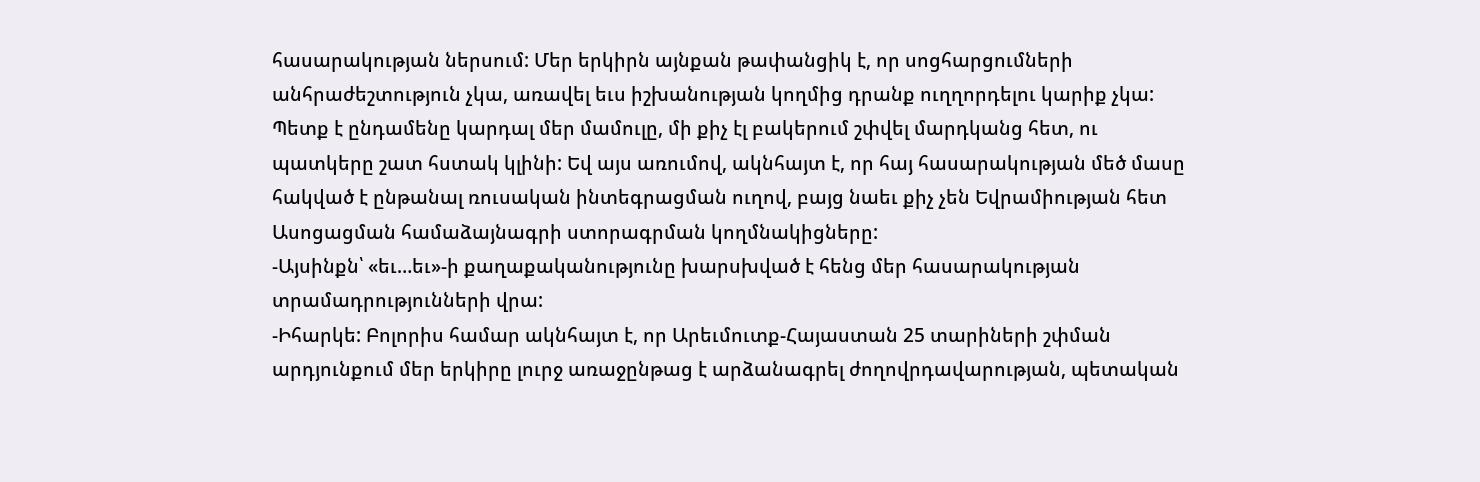հասարակության ներսում: Մեր երկիրն այնքան թափանցիկ է, որ սոցհարցումների անհրաժեշտություն չկա, առավել եւս իշխանության կողմից դրանք ուղղորդելու կարիք չկա:
Պետք է ընդամենը կարդալ մեր մամուլը, մի քիչ էլ բակերում շփվել մարդկանց հետ, ու պատկերը շատ հստակ կլինի: Եվ այս առումով, ակնհայտ է, որ հայ հասարակության մեծ մասը հակված է ընթանալ ռուսական ինտեգրացման ուղով, բայց նաեւ քիչ չեն Եվրամիության հետ Ասոցացման համաձայնագրի ստորագրման կողմնակիցները:
-Այսինքն՝ «եւ…եւ»-ի քաղաքականությունը խարսխված է հենց մեր հասարակության տրամադրությունների վրա:
-Իհարկե: Բոլորիս համար ակնհայտ է, որ Արեւմուտք-Հայաստան 25 տարիների շփման արդյունքում մեր երկիրը լուրջ առաջընթաց է արձանագրել ժողովրդավարության, պետական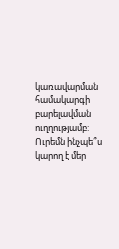կառավարման համակարգի բարելավման ուղղությամբ: Ուրեմն ինչպե՞ս կարող է մեր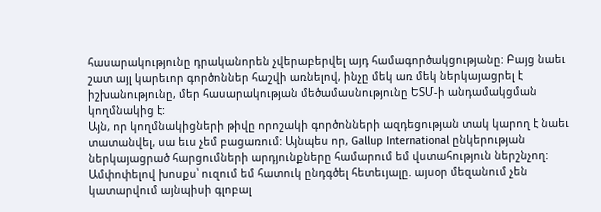հասարակությունը դրականորեն չվերաբերվել այդ համագործակցությանը: Բայց նաեւ շատ այլ կարեւոր գործոններ հաշվի առնելով, ինչը մեկ առ մեկ ներկայացրել է իշխանությունը, մեր հասարակության մեծամասնությունը ԵՏՄ-ի անդամակցման կողմնակից է:
Այն, որ կողմնակիցների թիվը որոշակի գործոնների ազդեցության տակ կարող է նաեւ տատանվել, սա եւս չեմ բացառում: Այնպես որ, Gallup International ընկերության ներկայացրած հարցումների արդյունքները համարում եմ վստահություն ներշնչող:
Ամփոփելով խոսքս՝ ուզում եմ հատուկ ընդգծել հետեւյալը. այսօր մեզանում չեն կատարվում այնպիսի գլոբալ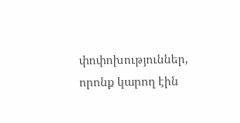փոփոխություններ, որոնք կարող էին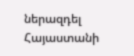ներազդել Հայաստանի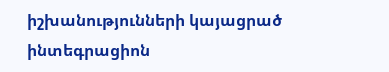իշխանությունների կայացրած ինտեգրացիոն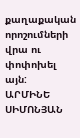քաղաքական որոշումների վրա ու փոփոխել այն:
ԱՐՄԻՆԵ ՍԻՄՈՆՅԱՆ